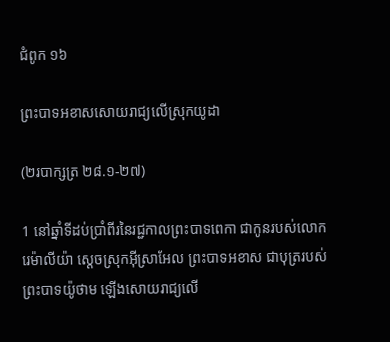ជំពូក ១៦

ព្រះ‌បាទអខាសសោយរាជ្យលើស្រុកយូដា

(២របា‌ក្សត្រ ២៨.១-២៧)

1 នៅឆ្នាំទីដប់ប្រាំពីរនៃរជ្ជ‌កាលព្រះ‌បាទពេកា ជាកូនរបស់លោករេម៉ា‌លីយ៉ា ស្តេចស្រុកអ៊ីស្រា‌អែល ព្រះ‌បាទអខាស ជាបុត្ររបស់ព្រះ‌បាទយ៉ូថាម ឡើងសោយរាជ្យលើ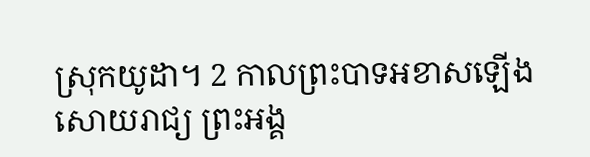ស្រុកយូដា។ 2 កាលព្រះ‌បាទអខាសឡើងសោយ‌រាជ្យ ព្រះ‌អង្គ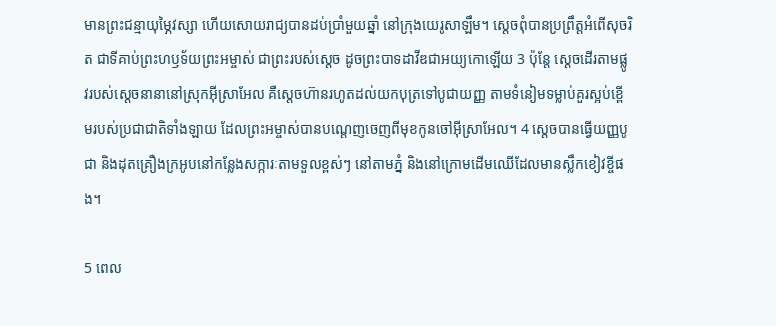មានព្រះ‌ជន្មាយុម្ភៃវស្សា ហើយសោយរាជ្យបានដប់ប្រាំមួយឆ្នាំ នៅក្រុងយេរូ‌សាឡឹម។ ស្តេចពុំបានប្រព្រឹត្តអំពើសុចរិត ជាទីគាប់ព្រះ‌ហឫ‌ទ័យព្រះ‌អម្ចាស់ ជាព្រះរបស់ស្តេច ដូចព្រះ‌បាទដាវីឌជាអយ្យ‌កោឡើយ 3 ប៉ុន្តែ ស្តេចដើរតាមផ្លូវរបស់ស្តេចនានានៅស្រុកអ៊ីស្រា‌អែល គឺស្តេចហ៊ានរហូតដល់យកបុត្រទៅបូជាយញ្ញ តាមទំនៀម‌ទម្លាប់គួរស្អប់ខ្ពើមរបស់ប្រជា‌ជាតិទាំង‌ឡាយ ដែលព្រះ‌អម្ចាស់បានបណ្តេញចេញពីមុខកូនចៅអ៊ីស្រា‌អែល។ 4 ស្តេចបានធ្វើយញ្ញ‌បូជា និងដុតគ្រឿងក្រអូបនៅកន្លែងសក្ការៈតាមទួលខ្ពស់ៗ នៅតាមភ្នំ និងនៅក្រោមដើមឈើដែលមានស្លឹកខៀវខ្ចីផង។

5 ពេល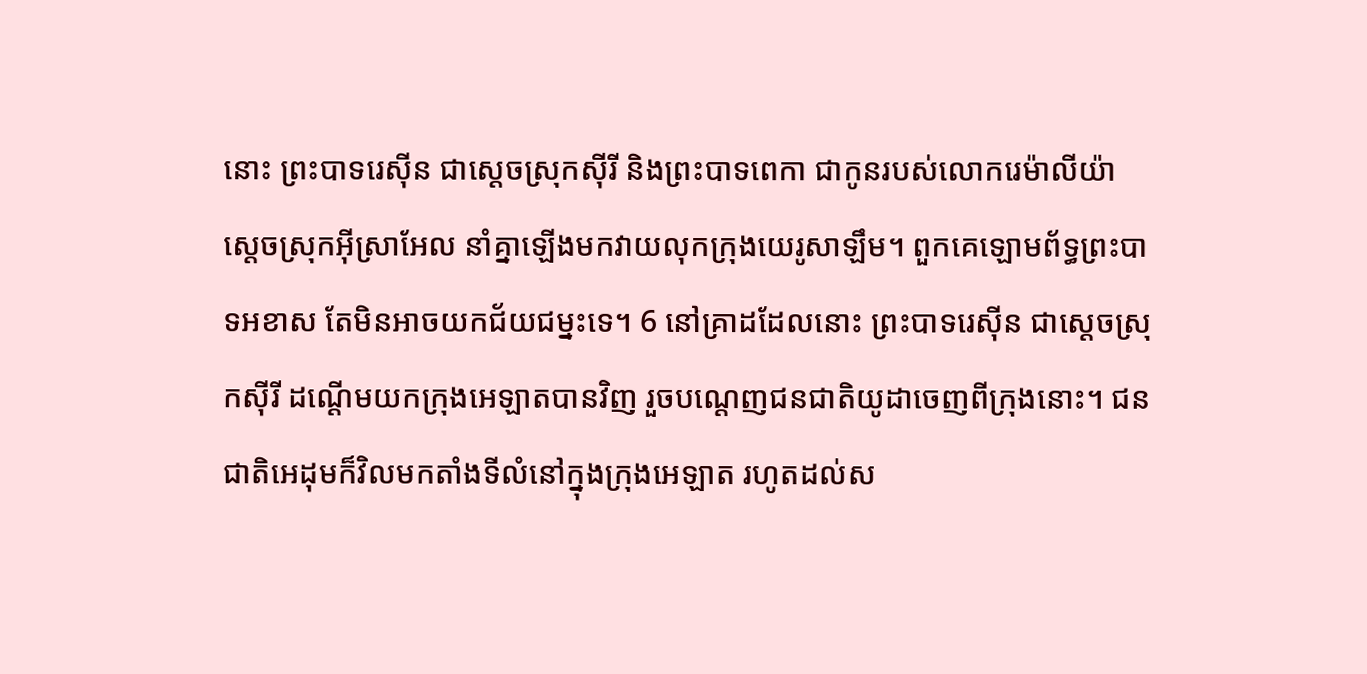នោះ ព្រះ‌បាទរេស៊ីន ជាស្តេចស្រុកស៊ីរី និងព្រះ‌បាទពេកា ជាកូនរបស់លោករេម៉ា‌លីយ៉ា ស្តេចស្រុកអ៊ីស្រា‌អែល នាំគ្នាឡើងមកវាយលុកក្រុងយេរូ‌សាឡឹម។ ពួកគេឡោម‌ព័ទ្ធព្រះ‌បាទអខាស តែមិនអាចយកជ័យ‌ជម្នះទេ។ 6 នៅគ្រាដដែលនោះ ព្រះ‌បាទរេស៊ីន ជាស្តេចស្រុកស៊ីរី ដណ្ដើមយកក្រុងអេឡាតបានវិញ រួចបណ្តេញជនជាតិយូដាចេញពីក្រុងនោះ។ ជនជាតិអេដុមក៏វិលមកតាំងទីលំ‌នៅក្នុងក្រុងអេឡាត រហូតដល់ស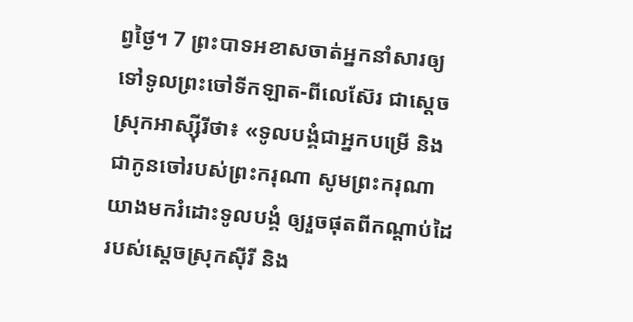ព្វថ្ងៃ។ 7 ព្រះ‌បាទអខាសចាត់អ្នកនាំសារឲ្យទៅទូលព្រះ‌ចៅទីក‌ឡាត-ពីលេ‌ស៊ែរ ជាស្តេចស្រុកអាស្ស៊ីរីថា៖ «ទូល‌បង្គំជាអ្នកបម្រើ និងជាកូនចៅរបស់ព្រះ‌ករុណា សូមព្រះ‌ករុណាយាងមករំដោះទូល‌បង្គំ ឲ្យរួចផុតពីកណ្ដាប់ដៃរបស់ស្តេចស្រុកស៊ីរី និង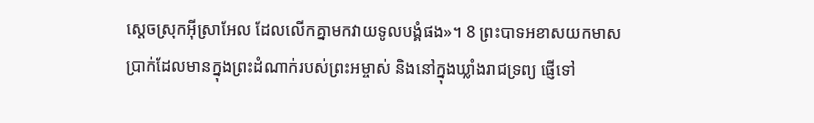ស្តេចស្រុកអ៊ីស្រា‌អែល ដែលលើកគ្នាមកវាយទូល‌បង្គំផង»។ 8 ព្រះ‌បាទអខាសយកមាស ប្រាក់ដែលមានក្នុងព្រះ‌ដំណាក់របស់ព្រះ‌អម្ចាស់ និងនៅក្នុងឃ្លាំងរាជ‌ទ្រព្យ ផ្ញើទៅ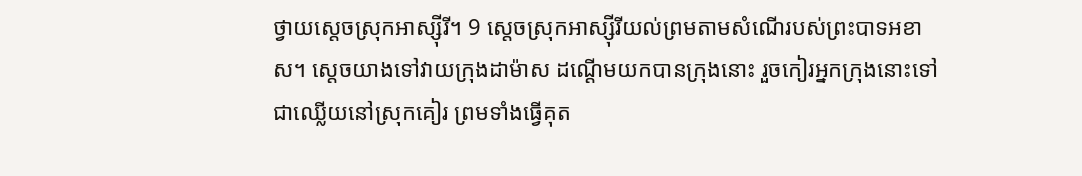ថ្វាយស្តេចស្រុកអាស្ស៊ីរី។ 9 ស្តេចស្រុកអាស្ស៊ីរីយល់ព្រមតាមសំណើរបស់ព្រះ‌បាទអខាស។ ស្តេចយាងទៅវាយក្រុងដាម៉ាស ដណ្ដើមយកបានក្រុងនោះ រួចកៀរអ្នកក្រុងនោះទៅជាឈ្លើយនៅស្រុកគៀរ ព្រមទាំងធ្វើគុត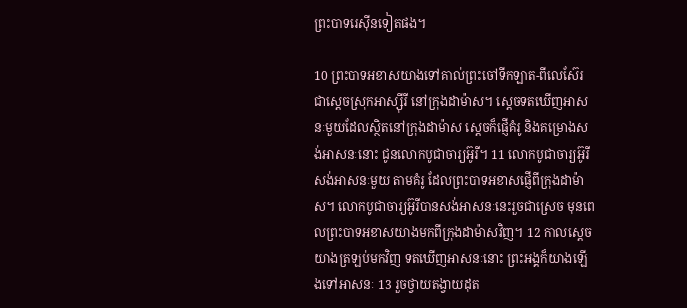ព្រះ‌បាទរេស៊ីនទៀតផង។

10 ព្រះ‌បាទអខាសយាងទៅគាល់ព្រះ‌ចៅទីក‌ឡាត-ពីលេ‌ស៊ែរ ជាស្តេចស្រុកអាស្ស៊ីរី នៅក្រុងដាម៉ាស។ ស្តេចទតឃើញអាសនៈមួយដែលស្ថិតនៅក្រុងដាម៉ាស ស្តេចក៏ផ្ញើគំរូ និងគម្រោងសង់អាសនៈនោះ ជូនលោកបូជា‌ចារ្យអ៊ូរី។ 11 លោកបូជា‌ចារ្យអ៊ូរីសង់អាសនៈមួយ តាមគំរូ ដែលព្រះ‌បាទអខាសផ្ញើពីក្រុងដាម៉ាស។ លោកបូជា‌ចារ្យអ៊ូរីបានសង់អាសនៈនេះរួចជាស្រេច មុនពេលព្រះ‌បាទអខាសយាងមកពីក្រុងដាម៉ាសវិញ។ 12 កាលស្តេចយាងត្រឡប់មកវិញ ទតឃើញអាសនៈនោះ ព្រះ‌អង្គក៏យាងឡើងទៅអាសនៈ 13 រួចថ្វាយតង្វាយដុត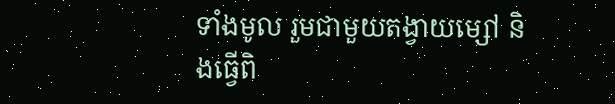ទាំងមូល រួមជាមួយតង្វាយម្សៅ និងធ្វើពិ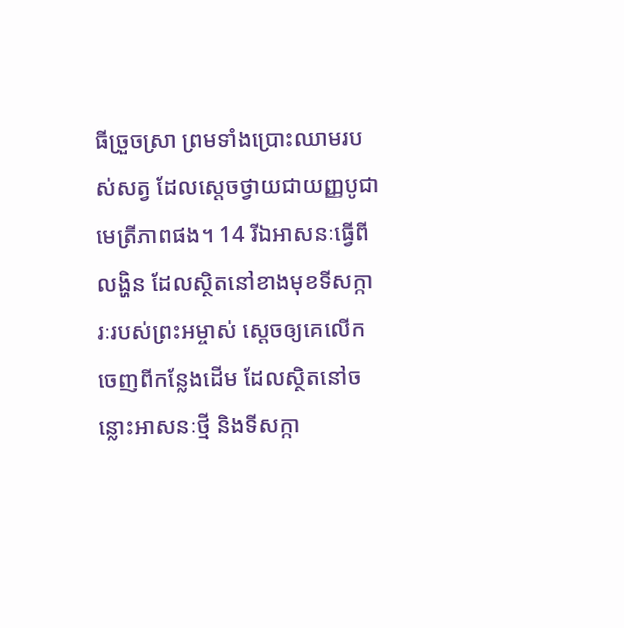ធីច្រួច‌ស្រា ព្រមទាំងប្រោះឈាមរបស់សត្វ ដែលស្តេចថ្វាយជាយញ្ញ‌បូជាមេត្រី‌ភាពផង។ 14 រីឯអាសនៈធ្វើពីលង្ហិន ដែលស្ថិតនៅខាងមុខទីសក្ការៈរបស់ព្រះ‌អម្ចាស់ ស្តេចឲ្យគេលើកចេញពីកន្លែងដើម ដែលស្ថិតនៅចន្លោះអាសនៈថ្មី និងទីសក្កា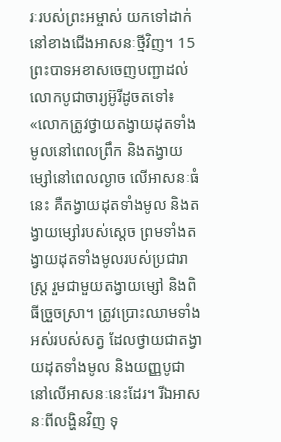រៈរបស់ព្រះ‌អម្ចាស់ យកទៅដាក់នៅខាងជើងអាសនៈថ្មីវិញ។ 15 ព្រះ‌បាទអខាសចេញបញ្ជាដល់លោកបូជា‌ចារ្យអ៊ូរីដូចតទៅ៖ «លោកត្រូវថ្វាយតង្វាយដុតទាំងមូលនៅពេលព្រឹក និងតង្វាយម្សៅនៅពេលល្ងាច លើអាសនៈធំនេះ គឺតង្វាយដុតទាំងមូល និងតង្វាយម្សៅរបស់ស្តេច ព្រមទាំងតង្វាយដុតទាំងមូលរបស់ប្រជា‌រាស្ដ្រ រួមជាមួយតង្វាយម្សៅ និងពិធីច្រួច‌ស្រា។ ត្រូវប្រោះឈាមទាំងអស់របស់សត្វ ដែលថ្វាយជាតង្វាយដុតទាំងមូល និងយញ្ញ‌បូជានៅលើអាសនៈនេះដែរ។ រីឯអាសនៈពីលង្ហិនវិញ ទុ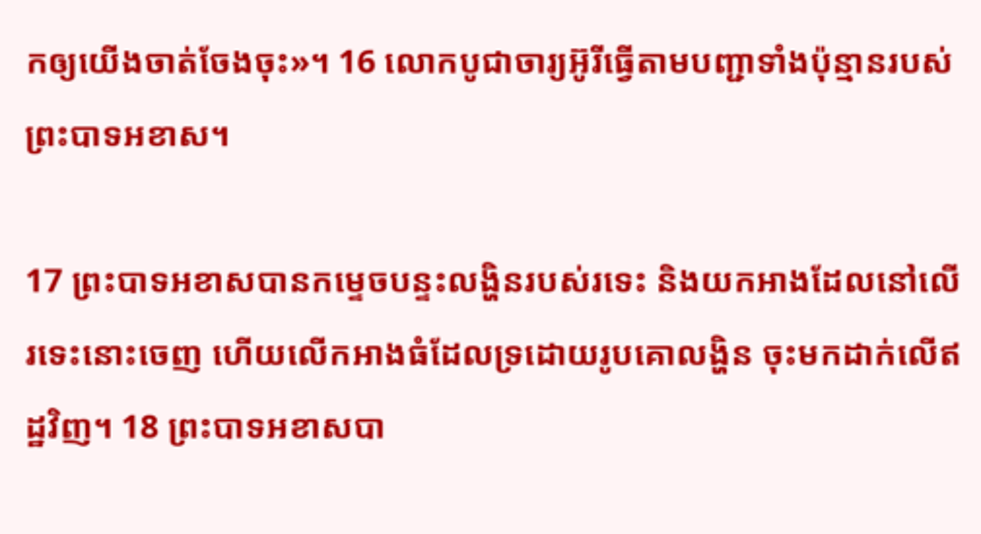កឲ្យយើងចាត់ចែងចុះ»។ 16 លោកបូជា‌ចារ្យអ៊ូរីធ្វើតាមបញ្ជាទាំងប៉ុន្មានរបស់ព្រះ‌បាទអខាស។

17 ព្រះ‌បាទអខាសបានកម្ទេចបន្ទះលង្ហិនរបស់រទេះ និងយកអាងដែលនៅលើរទេះនោះចេញ ហើយលើកអាងធំដែលទ្រដោយរូបគោលង្ហិន ចុះមកដាក់លើឥដ្ឋវិញ។ 18 ព្រះ‌បាទអខាសបា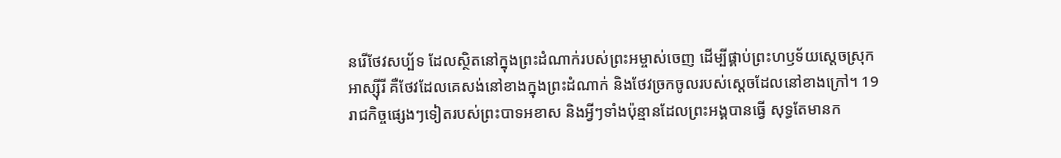នរើថែវសប្ប័ទ ដែលស្ថិតនៅក្នុងព្រះ‌ដំណាក់របស់ព្រះ‌អម្ចាស់ចេញ ដើម្បីផ្គាប់ព្រះ‌ហឫ‌ទ័យស្តេចស្រុកអាស្ស៊ីរី គឺថែវដែលគេសង់នៅខាងក្នុងព្រះ‌ដំណាក់ និងថែវច្រកចូលរបស់ស្តេចដែលនៅខាងក្រៅ។ 19 រាជកិច្ចផ្សេងៗទៀតរបស់ព្រះ‌បាទអខាស និងអ្វីៗទាំងប៉ុន្មានដែលព្រះ‌អង្គបានធ្វើ សុទ្ធតែមានក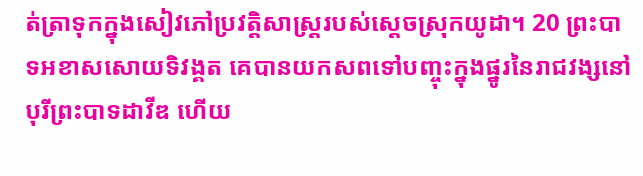ត់‌ត្រាទុកក្នុងសៀវភៅប្រវត្តិ‌សាស្ត្ររបស់ស្តេចស្រុកយូដា។ 20 ព្រះ‌បាទអខាសសោយទិវង្គត គេបានយកសពទៅបញ្ចុះក្នុងផ្នូរនៃរាជ‌វង្សនៅបុរីព្រះ‌បាទដាវីឌ ហើយ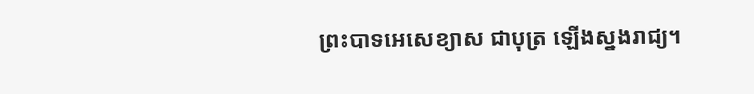ព្រះ‌បាទអេសេ‌ខ្យាស ជាបុត្រ ឡើងស្នងរាជ្យ។